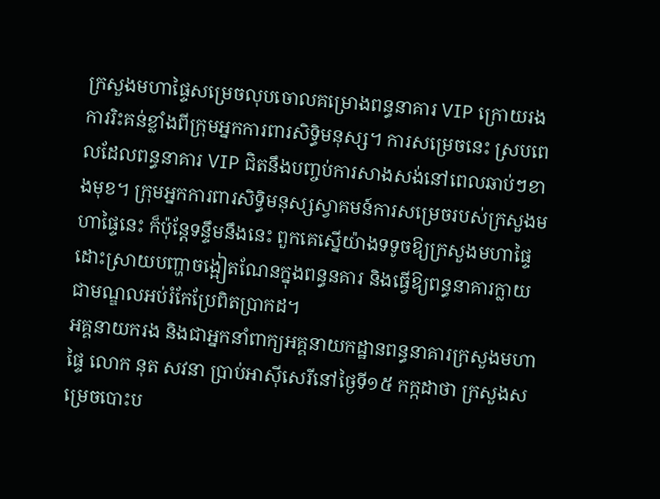ក្រសួងមហាផ្ទៃសម្រេចលុបចោលគម្រោងពន្ធនាគារ VIP ក្រោយរងការរិះគន់ខ្លាំងពីក្រុមអ្នកការពារសិទ្ធិមនុស្ស។ ការសម្រេចនេះ ស្របពេលដែលពន្ធនាគារ VIP ជិតនឹងបញ្ចប់ការសាងសង់នៅពេលឆាប់ៗខាងមុខ។ ក្រុមអ្នកការពារសិទ្ធិមនុស្សស្វាគមន៍ការសម្រេចរបស់ក្រសួងមហាផ្ទៃនេះ ក៏ប៉ុន្តែទន្ទឹមនឹងនេះ ពួកគេស្នើយ៉ាងទទូចឱ្យក្រសួងមហាផ្ទៃដោះស្រាយបញ្ហាចង្អៀតណែនក្នុងពន្ធនគារ និងធ្វើឱ្យពន្ធនាគារក្លាយជាមណ្ឌលអប់រំកែប្រែពិតប្រាកដ។
អគ្គនាយករង និងជាអ្នកនាំពាក្យអគ្គនាយកដ្ឋានពន្ធនាគារក្រសួងមហាផ្ទៃ លោក នុត សវនា ប្រាប់អាស៊ីសេរីនៅថ្ងៃទី១៥ កក្កដាថា ក្រសួងសម្រេចបោះប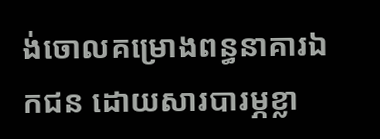ង់ចោលគម្រោងពន្ធនាគារឯកជន ដោយសារបារម្ភខ្លា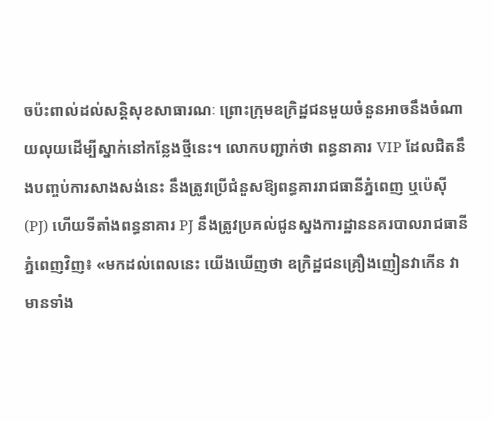ចប៉ះពាល់ដល់សន្តិសុខសាធារណៈ ព្រោះក្រុមឧក្រិដ្ឋជនមួយចំនួនអាចនឹងចំណាយលុយដើម្បីស្នាក់នៅកន្លែងថ្មីនេះ។ លោកបញ្ជាក់ថា ពន្ធនាគារ VIP ដែលជិតនឹងបញ្ចប់ការសាងសង់នេះ នឹងត្រូវប្រើជំនួសឱ្យពន្ធគាររាជធានីភ្នំពេញ ឬប៉េស៊ី (PJ) ហើយទីតាំងពន្ធនាគារ PJ នឹងត្រូវប្រគល់ជូនស្នងការដ្ឋាននគរបាលរាជធានីភ្នំពេញវិញ៖ «មកដល់ពេលនេះ យើងឃើញថា ឧក្រិដ្ឋជនគ្រឿងញៀនវាកើន វាមានទាំង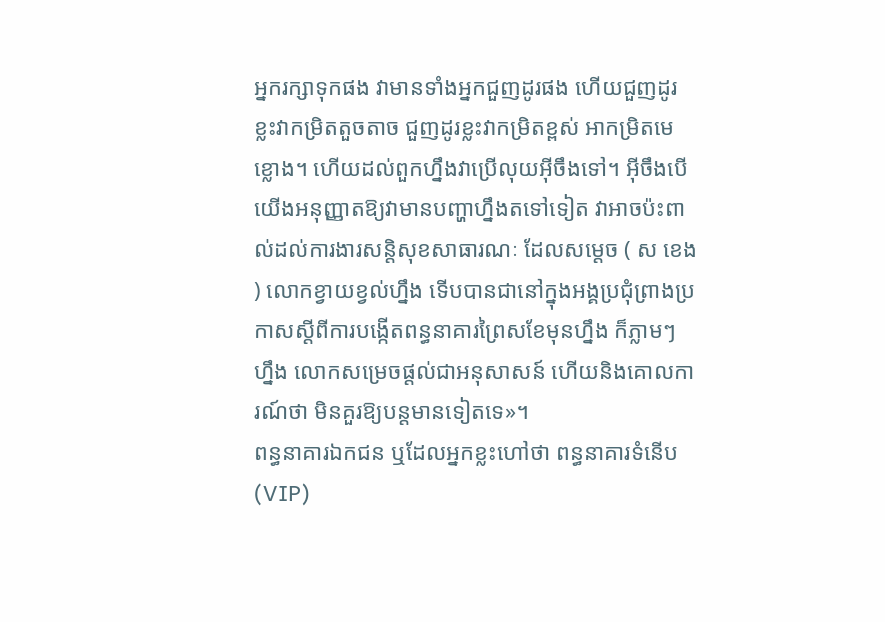អ្នករក្សាទុកផង វាមានទាំងអ្នកជួញដូរផង ហើយជួញដូរខ្លះវាកម្រិតតួចតាច ជួញដូរខ្លះវាកម្រិតខ្ពស់ អាកម្រិតមេខ្លោង។ ហើយដល់ពួកហ្នឹងវាប្រើលុយអ៊ីចឹងទៅ។ អ៊ីចឹងបើយើងអនុញ្ញាតឱ្យវាមានបញ្ហាហ្នឹងតទៅទៀត វាអាចប៉ះពាល់ដល់ការងារសន្តិសុខសាធារណៈ ដែលសម្ដេច ( ស ខេង ) លោកខ្វាយខ្វល់ហ្នឹង ទើបបានជានៅក្នុងអង្គប្រជុំព្រាងប្រកាសស្ដីពីការបង្កើតពន្ធនាគារព្រៃសខែមុនហ្នឹង ក៏ភ្លាមៗ ហ្នឹង លោកសម្រេចផ្ដល់ជាអនុសាសន៍ ហើយនិងគោលការណ៍ថា មិនគួរឱ្យបន្តមានទៀតទេ»។
ពន្ធនាគារឯកជន ឬដែលអ្នកខ្លះហៅថា ពន្ធនាគារទំនើប (VIP)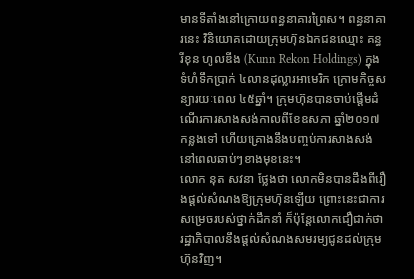មានទីតាំងនៅក្រោយពន្ធនាគារព្រៃស។ ពន្ធនាគារនេះ វិនិយោគដោយក្រុមហ៊ុនឯកជនឈ្មោះ គន្ធ រីខុន ហូលឌីង (Kunn Rekon Holdings) ក្នុងទំហំទឹកប្រាក់ ៤លានដុល្លារអាមេរិក ក្រោមកិច្ចសន្យារយៈពេល ៤៥ឆ្នាំ។ ក្រុមហ៊ុនបានចាប់ផ្តើមដំណើរការសាងសង់កាលពីខែឧសភា ឆ្នាំ២០១៧ កន្លងទៅ ហើយគ្រោងនឹងបញ្ចប់ការសាងសង់នៅពេលឆាប់ៗខាងមុខនេះ។
លោក នុត សវនា ថ្លែងថា លោកមិនបានដឹងពីរឿងផ្តល់សំណងឱ្យក្រុមហ៊ុនឡើយ ព្រោះនេះជាការសម្រេចរបស់ថ្នាក់ដឹកនាំ ក៏ប៉ុន្តែលោកជឿជាក់ថា រដ្ឋាភិបាលនឹងផ្តល់សំណងសមរម្យជូនដល់ក្រុមហ៊ុនវិញ។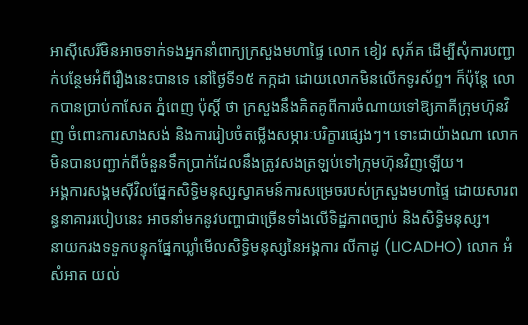អាស៊ីសេរីមិនអាចទាក់ទងអ្នកនាំពាក្យក្រសួងមហាផ្ទៃ លោក ខៀវ សុភ័គ ដើម្បីសុំការបញ្ជាក់បន្ថែមអំពីរឿងនេះបានទេ នៅថ្ងៃទី១៥ កក្កដា ដោយលោកមិនលើកទូរស័ព្ទ។ ក៏ប៉ុន្តែ លោកបានប្រាប់កាសែត ភ្នំពេញ ប៉ុស្តិ៍ ថា ក្រសួងនឹងគិតគូពីការចំណាយទៅឱ្យភាគីក្រុមហ៊ុនវិញ ចំពោះការសាងសង់ និងការរៀបចំតម្លើងសម្ភារៈបរិក្ខារផ្សេងៗ។ ទោះជាយ៉ាងណា លោកមិនបានបញ្ជាក់ពីចំនួនទឹកប្រាក់ដែលនឹងត្រូវសងត្រឡប់ទៅក្រុមហ៊ុនវិញឡើយ។
អង្គការសង្គមស៊ីវិលផ្នែកសិទ្ធិមនុស្សស្វាគមន៍ការសម្រេចរបស់ក្រសួងមហាផ្ទៃ ដោយសារពន្ធនាគាររបៀបនេះ អាចនាំមកនូវបញ្ហាជាច្រើនទាំងលើទិដ្ឋភាពច្បាប់ និងសិទ្ធិមនុស្ស។
នាយករងទទួកបន្ទុកផ្នែកឃ្លាំមើលសិទ្ធិមនុស្សនៃអង្គការ លីកាដូ (LICADHO) លោក អំ សំអាត យល់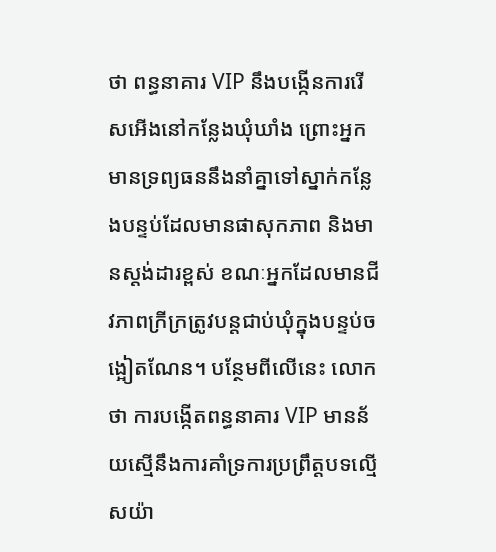ថា ពន្ធនាគារ VIP នឹងបង្កើនការរើសអើងនៅកន្លែងឃុំឃាំង ព្រោះអ្នកមានទ្រព្យធននឹងនាំគ្នាទៅស្នាក់កន្លែងបន្ទប់ដែលមានផាសុកភាព និងមានស្តង់ដារខ្ពស់ ខណៈអ្នកដែលមានជីវភាពក្រីក្រត្រូវបន្តជាប់ឃុំក្នុងបន្ទប់ចង្អៀតណែន។ បន្ថែមពីលើនេះ លោកថា ការបង្កើតពន្ធនាគារ VIP មានន័យស្មើនឹងការគាំទ្រការប្រព្រឹត្តបទល្មើសយ៉ា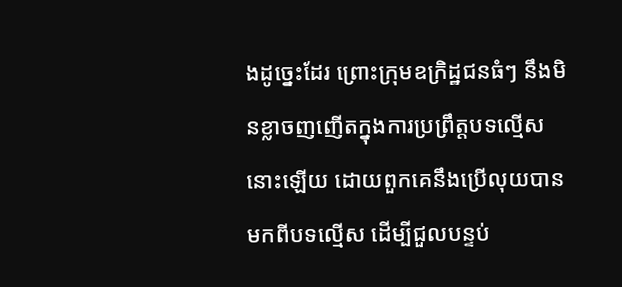ងដូច្នេះដែរ ព្រោះក្រុមឧក្រិដ្ឋជនធំៗ នឹងមិនខ្លាចញញើតក្នុងការប្រព្រឹត្តបទល្មើសនោះឡើយ ដោយពួកគេនឹងប្រើលុយបានមកពីបទល្មើស ដើម្បីជួលបន្ទប់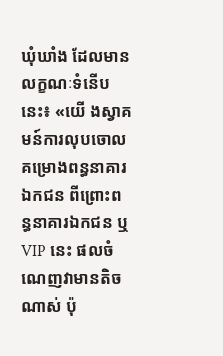ឃុំឃាំង ដែលមានលក្ខណៈទំនើបនេះ៖ «យើ ងស្វាគមន៍ការលុបចោលគម្រោងពន្ធនាគារឯកជន ពីព្រោះពន្ធនាគារឯកជន ឬ VIP នេះ ផលចំណេញវាមានតិចណាស់ ប៉ុ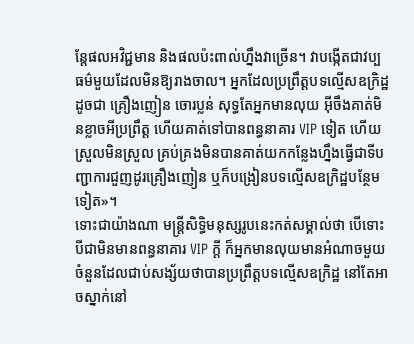ន្តែផលអវិជ្ជមាន និងផលប៉ះពាល់ហ្នឹងវាច្រើន។ វាបង្កើតជាវប្បធម៌មួយដែលមិនឱ្យរាងចាល។ អ្នកដែលប្រព្រឹត្តបទល្មើសឧក្រិដ្ឋដូចជា គ្រឿងញៀន ចោរប្លន់ សុទ្ធតែអ្នកមានលុយ អ៊ីចឹងគាត់មិនខ្លាចអីប្រព្រឹត្ត ហើយគាត់ទៅបានពន្ធនាគារ VIP ទៀត ហើយស្រួលមិនស្រួល គ្រប់គ្រងមិនបានគាត់យកកន្លែងហ្នឹងធ្វើជាទីបញ្ជាការជួញដូរគ្រឿងញៀន ឬក៏បង្រៀនបទល្មើសឧក្រិដ្ឋបន្ថែមទៀត»។
ទោះជាយ៉ាងណា មន្ត្រីសិទ្ធិមនុស្សរូបនេះកត់សម្គាល់ថា បើទោះបីជាមិនមានពន្ធនាគារ VIP ក្តី ក៏អ្នកមានលុយមានអំណាចមួយចំនួនដែលជាប់សង្ស័យថាបានប្រព្រឹត្តបទល្មើសឧក្រិដ្ឋ នៅតែអាចស្នាក់នៅ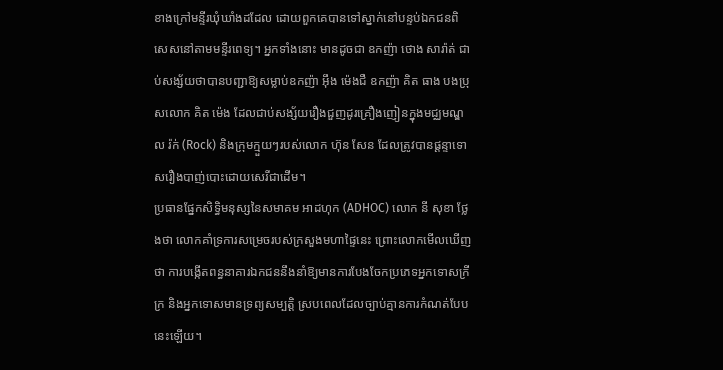ខាងក្រៅមន្ទីរឃុំឃាំងដដែល ដោយពួកគេបានទៅស្នាក់នៅបន្ទប់ឯកជនពិសេសនៅតាមមន្ទីរពេទ្យ។ អ្នកទាំងនោះ មានដូចជា ឧកញ៉ា ថោង សារ៉ាត់ ជាប់សង្ស័យថាបានបញ្ជាឱ្យសម្លាប់ឧកញ៉ា អ៊ឹង ម៉េងជឺ ឧកញ៉ា គិត ធាង បងប្រុសលោក គិត ម៉េង ដែលជាប់សង្ស័យរឿងជួញដូរគ្រឿងញៀនក្នុងមជ្ឈមណ្ឌល រ៉ក់ (Rock) និងក្រុមក្មួយៗរបស់លោក ហ៊ុន សែន ដែលត្រូវបានផ្តន្ទាទោសរឿងបាញ់បោះដោយសេរីជាដើម។
ប្រធានផ្នែកសិទ្ធិមនុស្សនៃសមាគម អាដហុក (ADHOC) លោក នី សុខា ថ្លែងថា លោកគាំទ្រការសម្រេចរបស់ក្រសួងមហាផ្ទៃនេះ ព្រោះលោកមើលឃើញថា ការបង្កើតពន្ធនាគារឯកជននឹងនាំឱ្យមានការបែងចែកប្រភេទអ្នកទោសក្រីក្រ និងអ្នកទោសមានទ្រព្យសម្បត្តិ ស្របពេលដែលច្បាប់គ្មានការកំណត់បែបនេះឡើយ។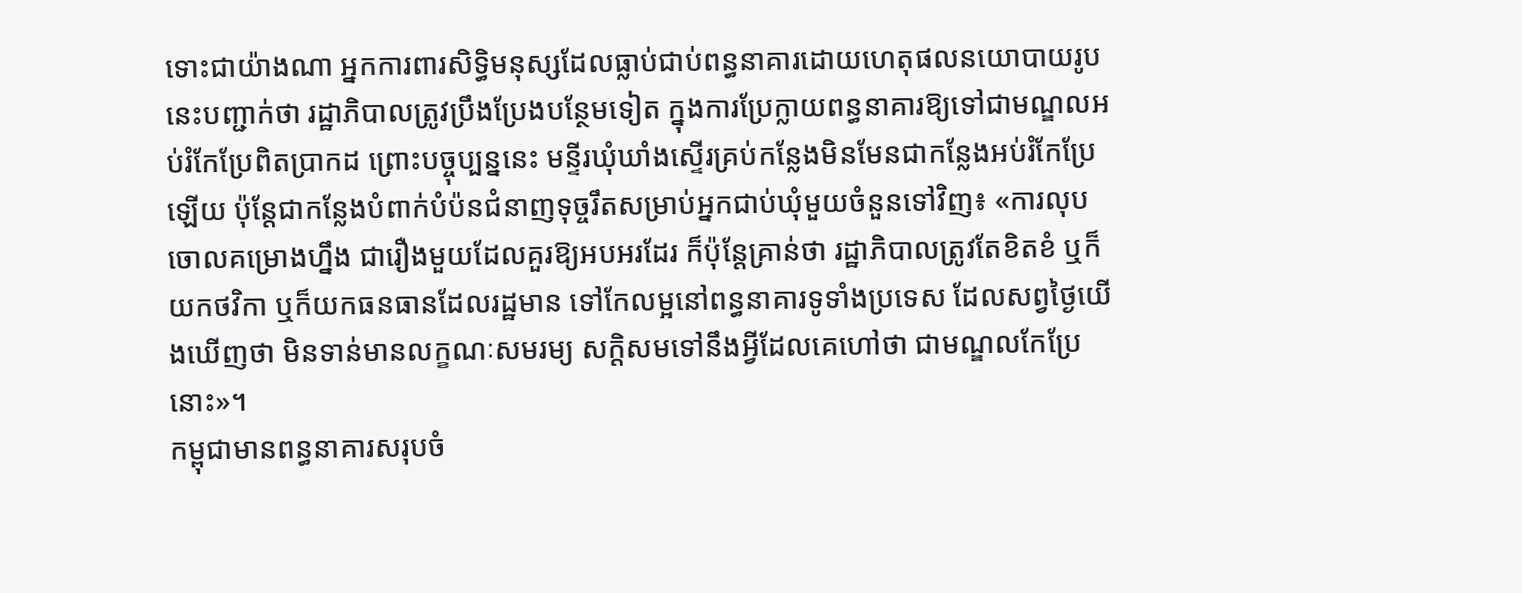ទោះជាយ៉ាងណា អ្នកការពារសិទ្ធិមនុស្សដែលធ្លាប់ជាប់ពន្ធនាគារដោយហេតុផលនយោបាយរូបនេះបញ្ជាក់ថា រដ្ឋាភិបាលត្រូវប្រឹងប្រែងបន្ថែមទៀត ក្នុងការប្រែក្លាយពន្ធនាគារឱ្យទៅជាមណ្ឌលអប់រំកែប្រែពិតប្រាកដ ព្រោះបច្ចុប្បន្ននេះ មន្ទីរឃុំឃាំងស្ទើរគ្រប់កន្លែងមិនមែនជាកន្លែងអប់រំកែប្រែឡើយ ប៉ុន្តែជាកន្លែងបំពាក់បំប៉នជំនាញទុច្ចរឹតសម្រាប់អ្នកជាប់ឃុំមួយចំនួនទៅវិញ៖ «ការលុបចោលគម្រោងហ្នឹង ជារឿងមួយដែលគួរឱ្យអបអរដែរ ក៏ប៉ុន្តែគ្រាន់ថា រដ្ឋាភិបាលត្រូវតែខិតខំ ឬក៏យកថវិកា ឬក៏យកធនធានដែលរដ្ឋមាន ទៅកែលម្អនៅពន្ធនាគារទូទាំងប្រទេស ដែលសព្វថ្ងៃយើងឃើញថា មិនទាន់មានលក្ខណៈសមរម្យ សក្ដិសមទៅនឹងអ្វីដែលគេហៅថា ជាមណ្ឌលកែប្រែនោះ»។
កម្ពុជាមានពន្ធនាគារសរុបចំ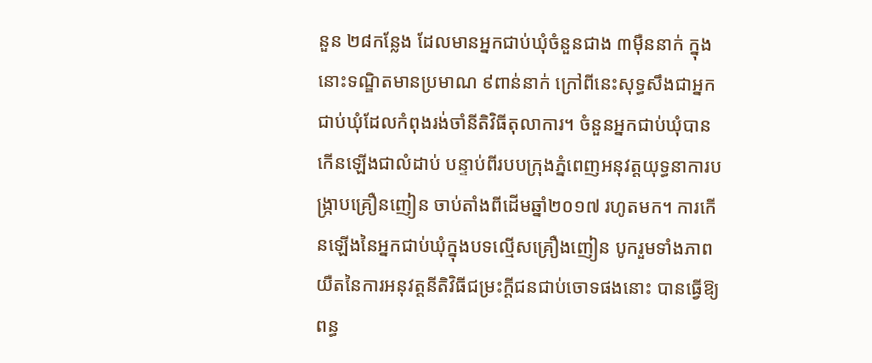នួន ២៨កន្លែង ដែលមានអ្នកជាប់ឃុំចំនួនជាង ៣ម៉ឺននាក់ ក្នុងនោះទណ្ឌិតមានប្រមាណ ៩ពាន់នាក់ ក្រៅពីនេះសុទ្ធសឹងជាអ្នកជាប់ឃុំដែលកំពុងរង់ចាំនីតិវិធីតុលាការ។ ចំនួនអ្នកជាប់ឃុំបានកើនឡើងជាលំដាប់ បន្ទាប់ពីរបបក្រុងភ្នំពេញអនុវត្តយុទ្ធនាការបង្ក្រាបគ្រឿនញៀន ចាប់តាំងពីដើមឆ្នាំ២០១៧ រហូតមក។ ការកើនឡើងនៃអ្នកជាប់ឃុំក្នុងបទល្មើសគ្រឿងញៀន បូករួមទាំងភាពយឺតនៃការអនុវត្តនីតិវិធីជម្រះក្តីជនជាប់ចោទផងនោះ បានធ្វើឱ្យពន្ធ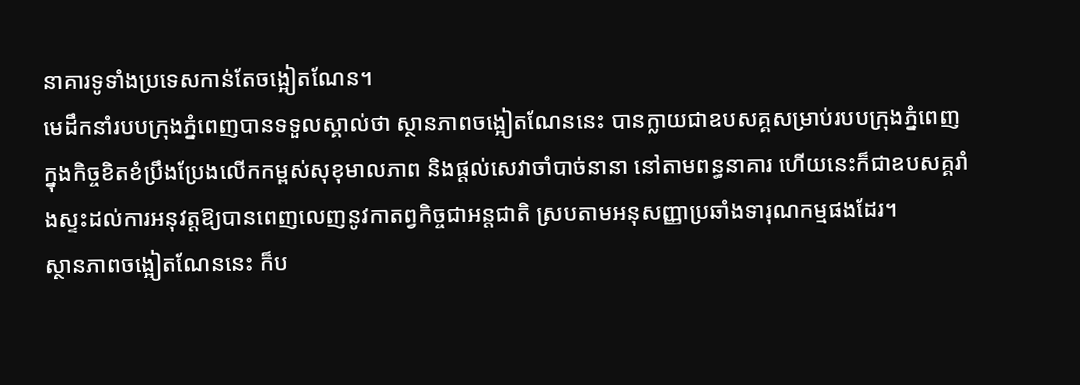នាគារទូទាំងប្រទេសកាន់តែចង្អៀតណែន។
មេដឹកនាំរបបក្រុងភ្នំពេញបានទទួលស្គាល់ថា ស្ថានភាពចង្អៀតណែននេះ បានក្លាយជាឧបសគ្គសម្រាប់របបក្រុងភ្នំពេញ ក្នុងកិច្ចខិតខំប្រឹងប្រែងលើកកម្ពស់សុខុមាលភាព និងផ្តល់សេវាចាំបាច់នានា នៅតាមពន្ធនាគារ ហើយនេះក៏ជាឧបសគ្គរាំងស្ទះដល់ការអនុវត្តឱ្យបានពេញលេញនូវកាតព្វកិច្ចជាអន្តជាតិ ស្របតាមអនុសញ្ញាប្រឆាំងទារុណកម្មផងដែរ។
ស្ថានភាពចង្អៀតណែននេះ ក៏ប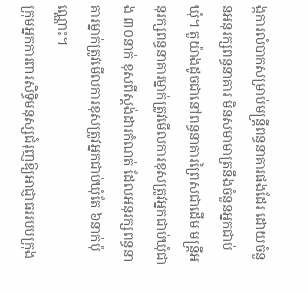ង្កការលំបាកសម្រាប់មន្ត្រីពន្ធនាគារផងដែរ ដោយចំនួនអនុរក្សពន្ធនាគារ មិនសមាមាត្រនឹងចំនួនអ្នកជាប់ឃុំ។ តួយ៉ាងដូចជានៅពន្ធនាគារព្រៃសជាដើម មន្ត្រីអនុរក្សពន្ធនាគារម្នាក់ត្រូវមើលការខុសត្រូវអ្នកជាប់ឃុំជាង ៣០នាក់ ខុសពីស្តង់ដារកំណត់ ដែលអនុរក្សពន្ធនាគារម្នាក់ត្រូវមើលការខុសត្រូវអ្នកជាប់ឃុំតែ ៦នាក់ប៉ុណ្ណោះ។
ក្រុមអ្នកការពារសិទ្ធិមនុស្សជំរុញឱ្យអាជ្ញាធររបបក្រុង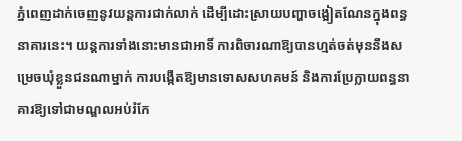ភ្នំពេញដាក់ចេញនូវយន្តការជាក់លាក់ ដើម្បីដោះស្រាយបញ្ហាចង្អៀតណែនក្នុងពន្ធនាគារនេះ។ យន្តការទាំងនោះមានជាអាទិ៍ ការពិចារណាឱ្យបានហ្មត់ចត់មុននឹងសម្រេចឃុំខ្លួនជនណាម្នាក់ ការបង្កើតឱ្យមានទោសសហគមន៍ និងការប្រែក្លាយពន្ធនាគារឱ្យទៅជាមណ្ឌលអប់រំកែ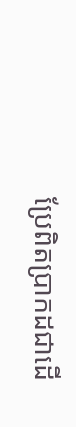ប្រែពិតប្រាកដជាដើ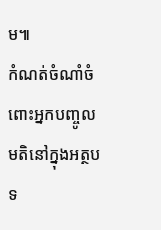ម៕
កំណត់ចំណាំចំពោះអ្នកបញ្ចូលមតិនៅក្នុងអត្ថបទ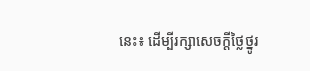នេះ៖ ដើម្បីរក្សាសេចក្ដីថ្លៃថ្នូរ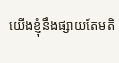យើងខ្ញុំនឹងផ្សាយតែមតិ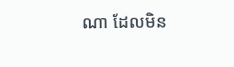ណា ដែលមិន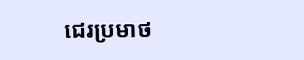ជេរប្រមាថ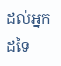ដល់អ្នកដទៃ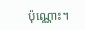ប៉ុណ្ណោះ។